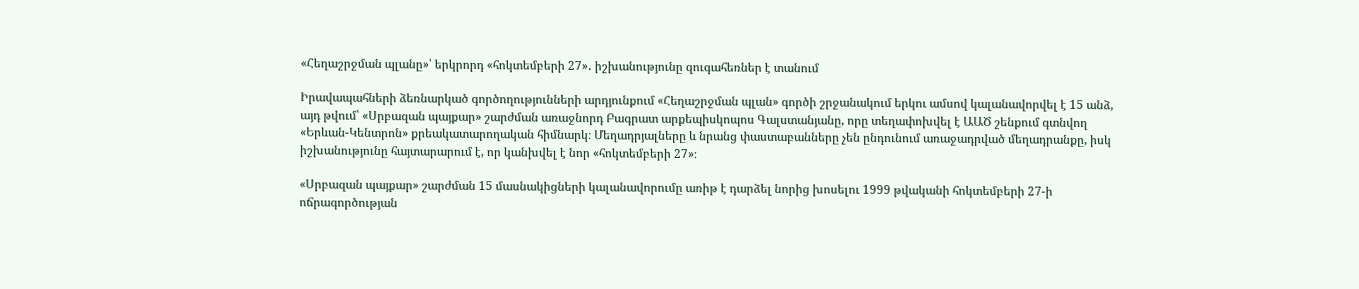«Հեղաշրջման պլանը»՝ երկրորդ «հոկտեմբերի 27»․ իշխանությունը զուգահեռներ է տանում

Իրավապահների ձեռնարկած գործողությունների արդյունքում «Հեղաշրջման պլան» գործի շրջանակում երկու ամսով կալանավորվել է 15 անձ, այդ թվում՝ «Սրբազան պայքար» շարժման առաջնորդ Բագրատ արքեպիսկոպոս Գալստանյանը, որը տեղափոխվել է ԱԱԾ շենքում գտնվող «Երևան-Կենտրոն» քրեակատարողական հիմնարկ։ Մեղադրյալները և նրանց փաստաբանները չեն ընդունում առաջադրված մեղադրանքը, իսկ իշխանությունը հայտարարում է, որ կանխվել է նոր «հոկտեմբերի 27»։

«Սրբազան պայքար» շարժման 15 մասնակիցների կալանավորումը առիթ է դարձել նորից խոսելու 1999 թվականի հոկտեմբերի 27-ի ոճրագործության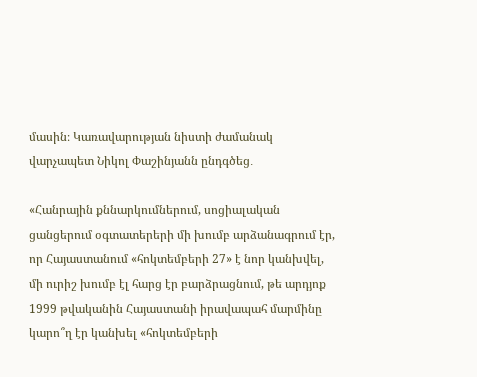մասին։ Կառավարության նիստի ժամանակ վարչապետ Նիկոլ Փաշինյանն ընդգծեց․

«Հանրային քննարկումներում, սոցիալական ցանցերում օգտատերերի մի խումբ արձանագրում էր, որ Հայաստանում «հոկտեմբերի 27» է նոր կանխվել, մի ուրիշ խումբ էլ հարց էր բարձրացնում, թե արդյոք 1999 թվականին Հայաստանի իրավապահ մարմինը կարո՞ղ էր կանխել «հոկտեմբերի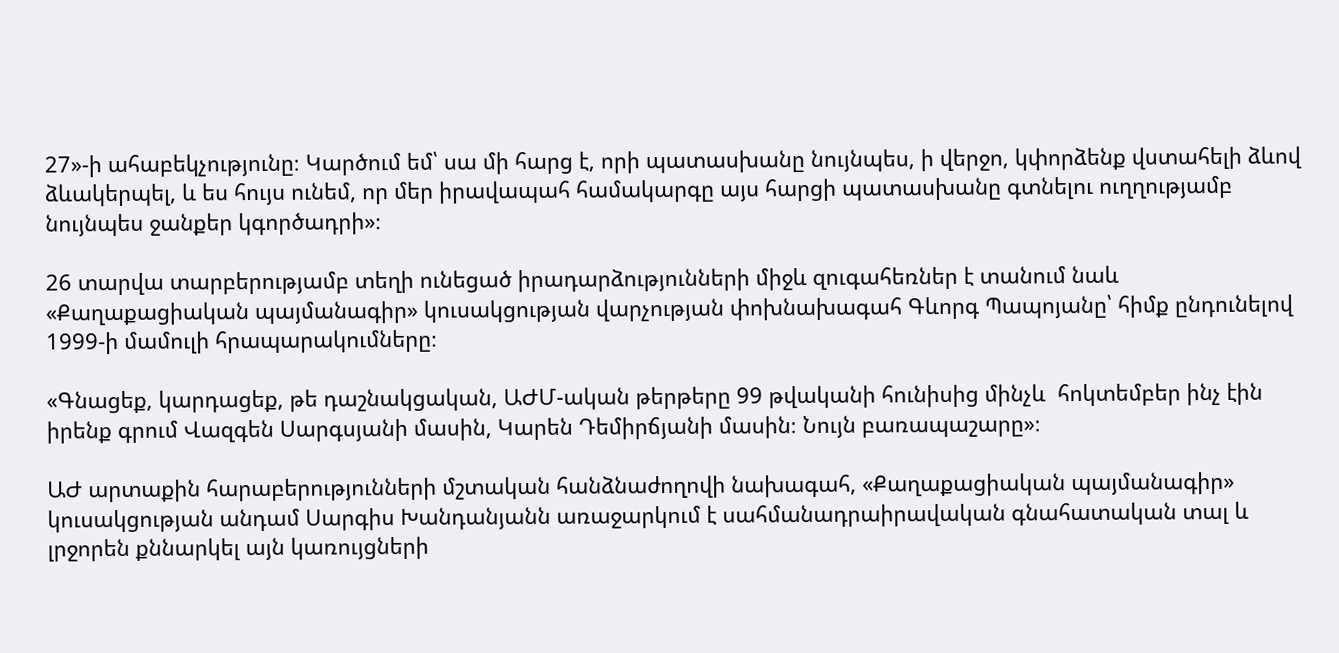27»-ի ահաբեկչությունը։ Կարծում եմ՝ սա մի հարց է, որի պատասխանը նույնպես, ի վերջո, կփորձենք վստահելի ձևով ձևակերպել, և ես հույս ունեմ, որ մեր իրավապահ համակարգը այս հարցի պատասխանը գտնելու ուղղությամբ նույնպես ջանքեր կգործադրի»։

26 տարվա տարբերությամբ տեղի ունեցած իրադարձությունների միջև զուգահեռներ է տանում նաև «Քաղաքացիական պայմանագիր» կուսակցության վարչության փոխնախագահ Գևորգ Պապոյանը՝ հիմք ընդունելով 1999-ի մամուլի հրապարակումները։

«Գնացեք, կարդացեք, թե դաշնակցական, ԱԺՄ-ական թերթերը 99 թվականի հունիսից մինչև  հոկտեմբեր ինչ էին իրենք գրում Վազգեն Սարգսյանի մասին, Կարեն Դեմիրճյանի մասին։ Նույն բառապաշարը»։

ԱԺ արտաքին հարաբերությունների մշտական հանձնաժողովի նախագահ, «Քաղաքացիական պայմանագիր» կուսակցության անդամ Սարգիս Խանդանյանն առաջարկում է սահմանադրաիրավական գնահատական տալ և լրջորեն քննարկել այն կառույցների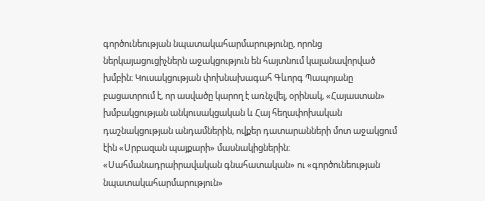գործունեության նպատակահարմարությունը, որոնց ներկայացուցիչներն աջակցություն են հայտնում կալանավորված խմբին։ Կուսակցության փոխնախագահ Գևորգ Պապոյանը բացատրում է, որ ասվածը կարող է առնչվել, օրինակ, «Հայաստան» խմբակցության անկուսակցական և Հայ հեղափոխական դաշնակցության անդամներին, ովքեր դատարանների մոտ աջակցում էին «Սրբազան պայքարի» մասնակիցներին։ «Սահմանադրաիրավական գնահատական» ու «գործունեության նպատակահարմարություն»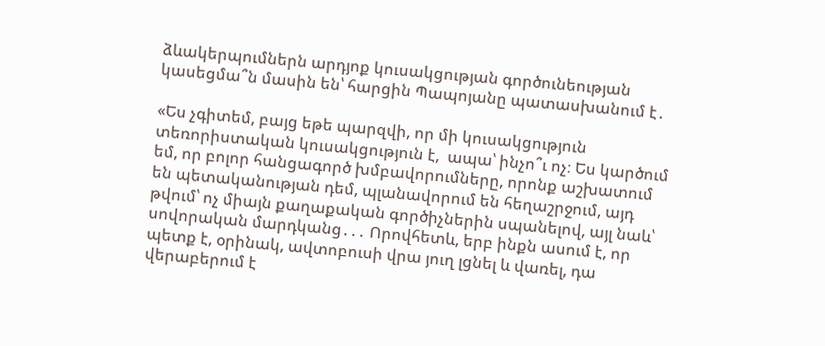ձևակերպումներն արդյոք կուսակցության գործունեության կասեցմա՞ն մասին են՝ հարցին Պապոյանը պատասխանում է․

«Ես չգիտեմ, բայց եթե պարզվի, որ մի կուսակցություն տեռորիստական կուսակցություն է,  ապա՝ ինչո՞ւ ոչ։ Ես կարծում եմ, որ բոլոր հանցագործ խմբավորումները, որոնք աշխատում են պետականության դեմ, պլանավորում են հեղաշրջում, այդ թվում՝ ոչ միայն քաղաքական գործիչներին սպանելով, այլ նաև՝ սովորական մարդկանց․․․ Որովհետև, երբ ինքն ասում է, որ պետք է, օրինակ, ավտոբուսի վրա յուղ լցնել և վառել, դա վերաբերում է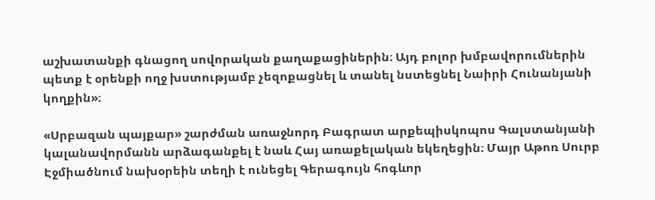աշխատանքի գնացող սովորական քաղաքացիներին։ Այդ բոլոր խմբավորումներին պետք է օրենքի ողջ խստությամբ չեզոքացնել և տանել նստեցնել Նաիրի Հունանյանի կողքին»։

«Սրբազան պայքար» շարժման առաջնորդ Բագրատ արքեպիսկոպոս Գալստանյանի կալանավորմանն արձագանքել է նաև Հայ առաքելական եկեղեցին։ Մայր Աթոռ Սուրբ Էջմիածնում նախօրեին տեղի է ունեցել Գերագույն հոգևոր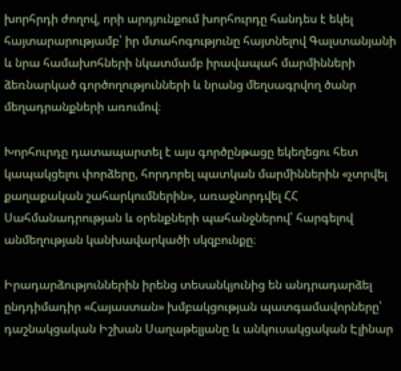խորհրդի ժողով, որի արդյունքում խորհուրդը հանդես է եկել հայտարարությամբ՝ իր մտահոգությունը հայտնելով Գալստանյանի և նրա համախոհների նկատմամբ իրավապահ մարմինների ձեռնարկած գործողությունների և նրանց մեղսագրվող ծանր մեղադրանքների առումով։

Խորհուրդը դատապարտել է այս գործընթացը եկեղեցու հետ կապակցելու փորձերը, հորդորել պատկան մարմիններին «չտրվել քաղաքական շահարկումներին», առաջնորդվել ՀՀ Սահմանադրության և օրենքների պահանջներով՝ հարգելով անմեղության կանխավարկածի սկզբունքը։

Իրադարձություններին իրենց տեսանկյունից են անդրադարձել ընդդիմադիր «Հայաստան» խմբակցության պատգամավորները՝ դաշնակցական Իշխան Սաղաթելյանը և անկուսակցական Էլինար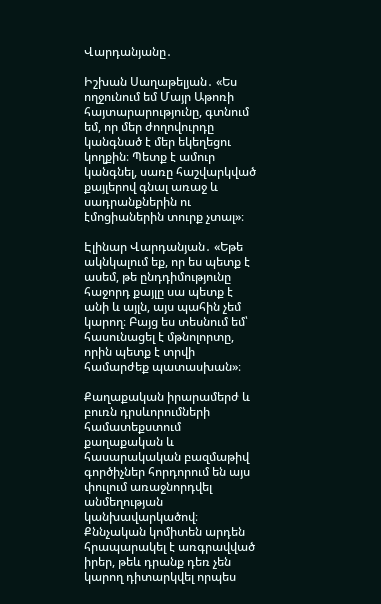Վարդանյանը․

Իշխան Սաղաթելյան․ «Ես ողջունում եմ Մայր Աթոռի հայտարարությունը, գտնում եմ, որ մեր ժողովուրդը կանգնած է մեր եկեղեցու կողքին։ Պետք է ամուր կանգնել, սառը հաշվարկված քայլերով գնալ առաջ և սադրանքներին ու էմոցիաներին տուրք չտալ»։

Էլինար Վարդանյան․ «Եթե ակնկալում եք, որ ես պետք է ասեմ, թե ընդդիմությունը հաջորդ քայլը սա պետք է անի և այլն, այս պահին չեմ կարող։ Բայց ես տեսնում եմ՝ հասունացել է մթնոլորտը, որին պետք է տրվի համարժեք պատասխան»։

Քաղաքական իրարամերժ և բուռն դրսևորումների համատեքստում քաղաքական և հասարակական բազմաթիվ գործիչներ հորդորում են այս փուլում առաջնորդվել անմեղության կանխավարկածով։ Քննչական կոմիտեն արդեն հրապարակել է առգրավված իրեր, թեև դրանք դեռ չեն կարող դիտարկվել որպես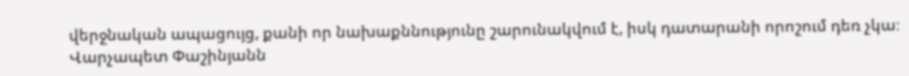վերջնական ապացույց, քանի որ նախաքննությունը շարունակվում է, իսկ դատարանի որոշում դեռ չկա։ Վարչապետ Փաշինյանն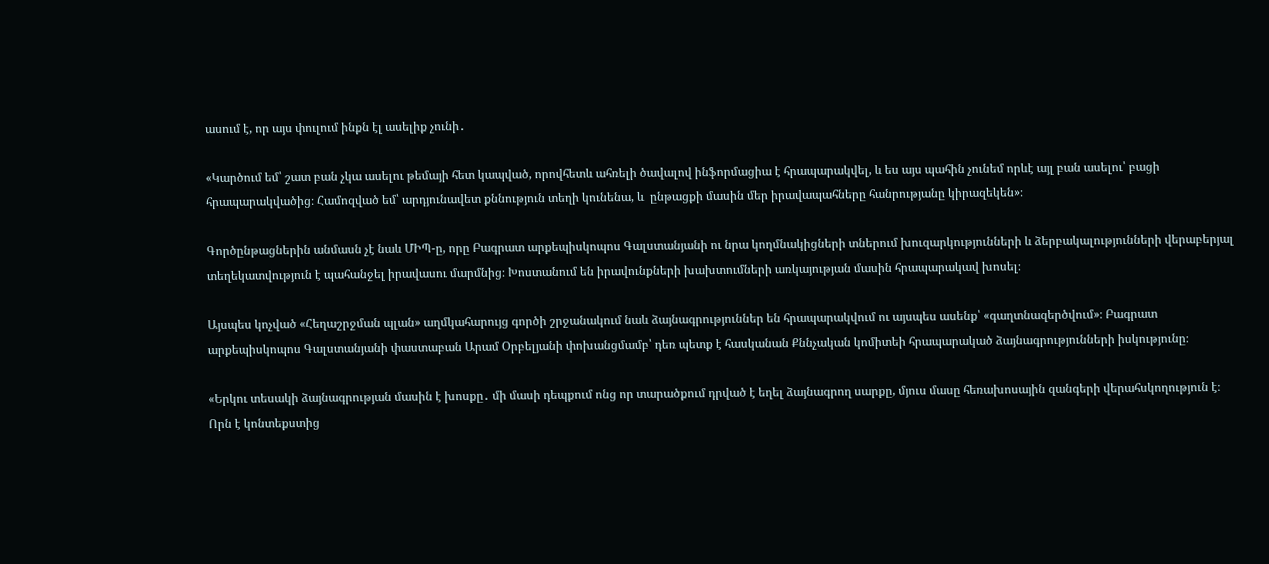ասում է, որ այս փուլում ինքն էլ ասելիք չունի․

«Կարծում եմ՝ շատ բան չկա ասելու թեմայի հետ կապված, որովհետև ահռելի ծավալով ինֆորմացիա է հրապարակվել, և ես այս պահին չունեմ որևէ այլ բան ասելու՝ բացի հրապարակվածից։ Համոզված եմ՝ արդյունավետ քննություն տեղի կունենա, և  ընթացքի մասին մեր իրավապահները հանրությանը կիրազեկեն»։

Գործընթացներին անմասն չէ նաև ՄԻՊ-ը, որը Բագրատ արքեպիսկոպոս Գալստանյանի ու նրա կողմնակիցների տներում խուզարկությունների և ձերբակալությունների վերաբերյալ տեղեկատվություն է պահանջել իրավասու մարմնից։ Խոստանում են իրավունքների խախտումների առկայության մասին հրապարակավ խոսել։

Այսպես կոչված «Հեղաշրջման պլան» աղմկահարույց գործի շրջանակում նաև ձայնագրություններ են հրապարակվում ու այսպես ասենք՝ «գաղտնազերծվում»։ Բագրատ արքեպիսկոպոս Գալստանյանի փաստաբան Արամ Օրբելյանի փոխանցմամբ՝ դեռ պետք է հասկանան Քննչական կոմիտեի հրապարակած ձայնագրությունների իսկությունը։

«Երկու տեսակի ձայնագրության մասին է խոսքը․ մի մասի դեպքում ոնց որ տարածքում դրված է եղել ձայնագրող սարքը, մյուս մասը հեռախոսային զանգերի վերահսկողություն է։ Որն է կոնտեքստից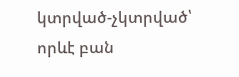կտրված-չկտրված՝ որևէ բան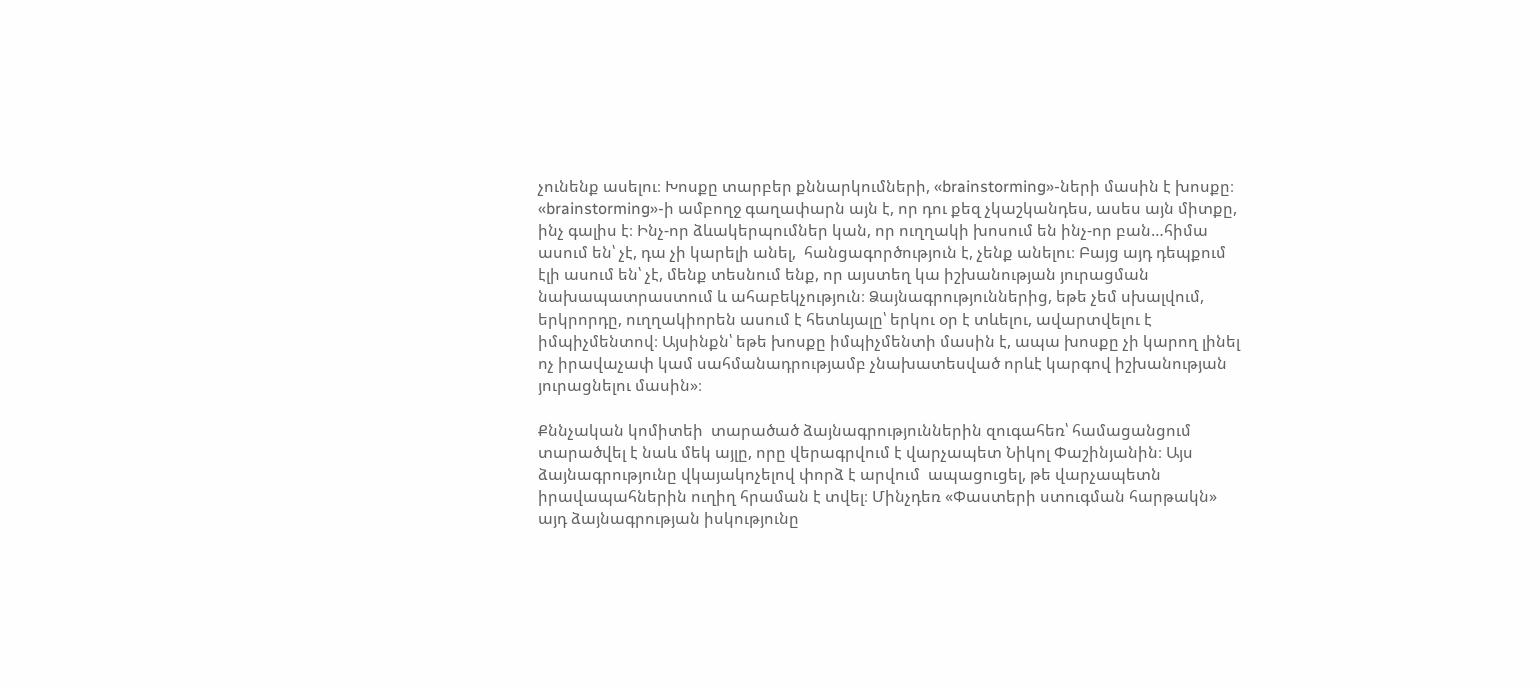չունենք ասելու։ Խոսքը տարբեր քննարկումների, «brainstorming»-ների մասին է խոսքը։ «brainstorming»-ի ամբողջ գաղափարն այն է, որ դու քեզ չկաշկանդես, ասես այն միտքը, ինչ գալիս է։ Ինչ-որ ձևակերպումներ կան, որ ուղղակի խոսում են ինչ-որ բան…հիմա ասում են՝ չէ, դա չի կարելի անել,  հանցագործություն է, չենք անելու։ Բայց այդ դեպքում էլի ասում են՝ չէ, մենք տեսնում ենք, որ այստեղ կա իշխանության յուրացման նախապատրաստում և ահաբեկչություն։ Ձայնագրություններից, եթե չեմ սխալվում, երկրորդը, ուղղակիորեն ասում է հետևյալը՝ երկու օր է տևելու, ավարտվելու է իմպիչմենտով։ Այսինքն՝ եթե խոսքը իմպիչմենտի մասին է, ապա խոսքը չի կարող լինել ոչ իրավաչափ կամ սահմանադրությամբ չնախատեսված որևէ կարգով իշխանության յուրացնելու մասին»։

Քննչական կոմիտեի  տարածած ձայնագրություններին զուգահեռ՝ համացանցում տարածվել է նաև մեկ այլը, որը վերագրվում է վարչապետ Նիկոլ Փաշինյանին։ Այս ձայնագրությունը վկայակոչելով փորձ է արվում  ապացուցել, թե վարչապետն իրավապահներին ուղիղ հրաման է տվել։ Մինչդեռ «Փաստերի ստուգման հարթակն» այդ ձայնագրության իսկությունը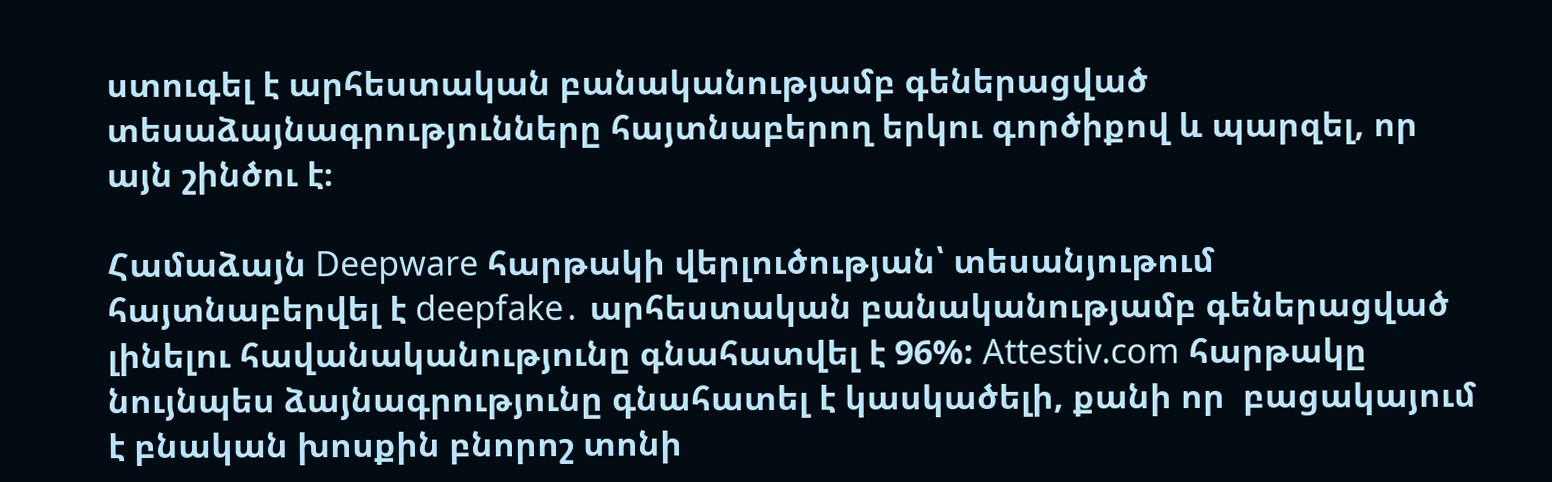ստուգել է արհեստական բանականությամբ գեներացված տեսաձայնագրությունները հայտնաբերող երկու գործիքով և պարզել, որ այն շինծու է։

Համաձայն Deepware հարթակի վերլուծության՝ տեսանյութում հայտնաբերվել է deepfake․ արհեստական բանականությամբ գեներացված լինելու հավանականությունը գնահատվել է 96%: Attestiv.com հարթակը նույնպես ձայնագրությունը գնահատել է կասկածելի, քանի որ  բացակայում է բնական խոսքին բնորոշ տոնի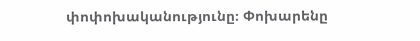փոփոխականությունը։ Փոխարենը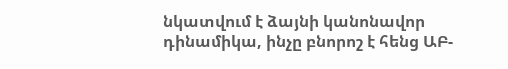նկատվում է ձայնի կանոնավոր դինամիկա, ինչը բնորոշ է հենց ԱԲ-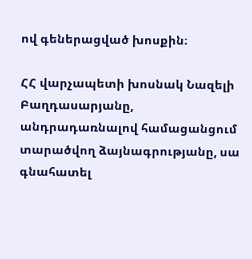ով գեներացված խոսքին։

ՀՀ վարչապետի խոսնակ Նազելի Բաղդասարյանը, անդրադառնալով համացանցում տարածվող ձայնագրությանը, սա գնահատել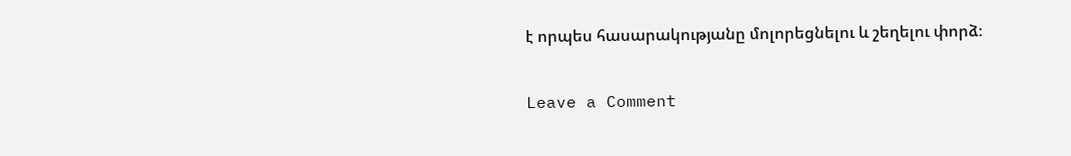է որպես հասարակությանը մոլորեցնելու և շեղելու փորձ։

Leave a Comment